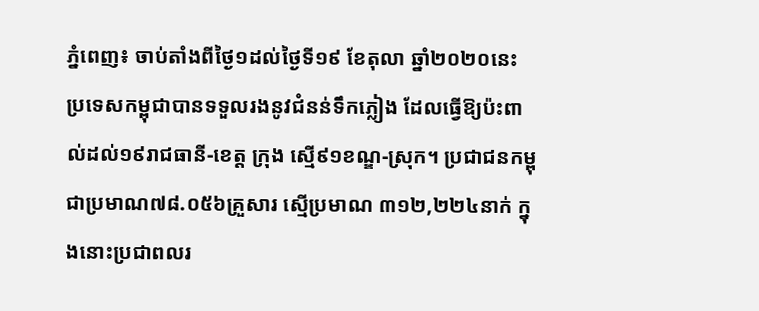ភ្នំពេញ៖ ចាប់តាំងពីថ្ងៃ១ដល់ថ្ងៃទី១៩ ខែតុលា ឆ្នាំ២០២០នេះ ប្រទេសកម្ពុជាបានទទួលរងនូវជំនន់ទឹកភ្លៀង ដែលធ្វើឱ្យប៉ះពាល់ដល់១៩រាជធានី-ខេត្ត ក្រុង ស្មើ៩១ខណ្ឌ-ស្រុក។ ប្រជាជនកម្ពុជាប្រមាណ៧៨.០៥៦គ្រួសារ ស្មើប្រមាណ ៣១២,២២៤នាក់ ក្នុងនោះប្រជាពលរ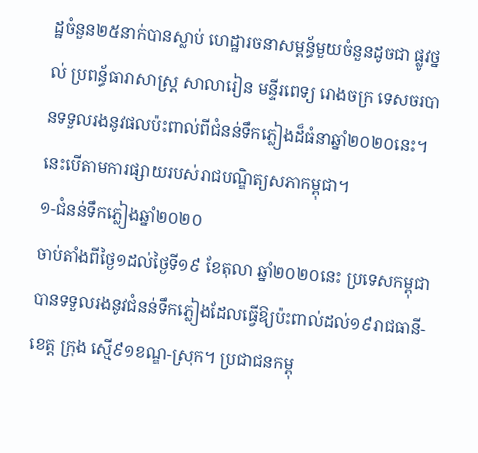ដ្ឋចំនួន២៥នាក់បានស្លាប់ ហេដ្ឋារចនាសម្ពន្ធ័មួយចំនួនដូចជា ផ្លូវថ្នល់ ប្រពន្ធ័ធារាសាស្ត្រ សាលារៀន មន្ទីរពេទ្យ រោងចក្រ ទេសចរបានទទួលរងនូវផលប៉ះពាល់ពីជំនន់ទឹកភ្លៀងដ៏ធំនាឆ្នាំ២០២០នេះ។ នេះបើតាមការផ្សាយរបស់រាជបណ្ឌិត្យសភាកម្ពុជា។
១-ជំនន់ទឹកភ្លៀងឆ្នាំ២០២០
ចាប់តាំងពីថ្ងៃ១ដល់ថ្ងៃទី១៩ ខែតុលា ឆ្នាំ២០២០នេះ ប្រទេសកម្ពុជាបានទទួលរងនូវជំនន់ទឹកភ្លៀងដែលធ្វើឱ្យប៉ះពាល់ដល់១៩រាជធានី-ខេត្ត ក្រុង ស្មើ៩១ខណ្ឌ-ស្រុក។ ប្រជាជនកម្ពុ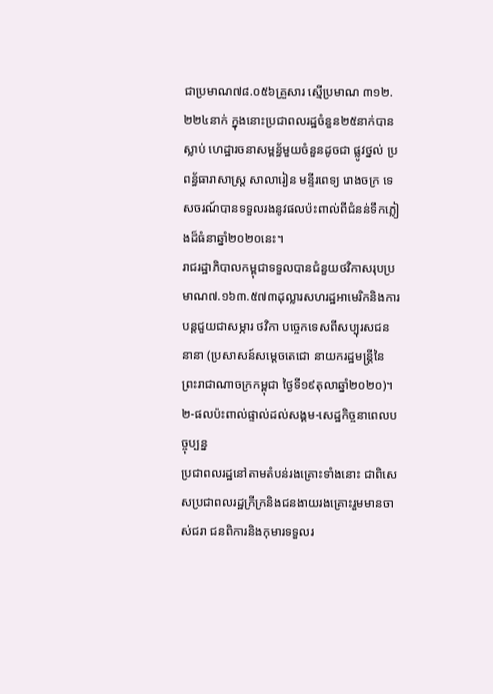ជាប្រមាណ៧៨.០៥៦គ្រួសារ ស្មើប្រមាណ ៣១២.២២៤នាក់ ក្នុងនោះប្រជាពលរដ្ឋចំនួន២៥នាក់បានស្លាប់ ហេដ្ឋារចនាសម្ពន្ធ័មួយចំនួនដូចជា ផ្លូវថ្នល់ ប្រពន្ធ័ធារាសាស្ត្រ សាលារៀន មន្ទីរពេទ្យ រោងចក្រ ទេសចរណ៍បានទទួលរងនូវផលប៉ះពាល់ពីជំនន់ទឹកភ្លៀងដ៏ធំនាឆ្នាំ២០២០នេះ។
រាជរដ្ឋាភិបាលកម្ពុជាទទួលបានជំនួយថវិកាសរុបប្រមាណ៧.១៦៣.៥៧៣ដុល្លារសហរដ្ឋអាមេរិកនិងការបន្តជួយជាសម្ភារ ថវិកា បច្ចេកទេសពីសប្បុរសជននានា (ប្រសាសន៍សម្តេចតេជោ នាយករដ្ឋមន្ត្រីនៃព្រះរាជាណាចក្រកម្ពុជា ថ្ងៃទី១៩តុលាឆ្នាំ២០២០)។
២-ផលប៉ះពាល់ផ្ទាល់ដល់សង្គម-សេដ្ឋកិច្ចនាពេលបច្ចុប្បន្ន
ប្រជាពលរដ្ឋនៅតាមតំបន់រងគ្រោះទាំងនោះ ជាពិសេសប្រជាពលរដ្ឋក្រីក្រនិងជនងាយរងគ្រោះរួមមានចាស់ជរា ជនពិការនិងកុមារទទួលរ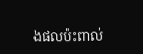ងផលប៉ះពាល់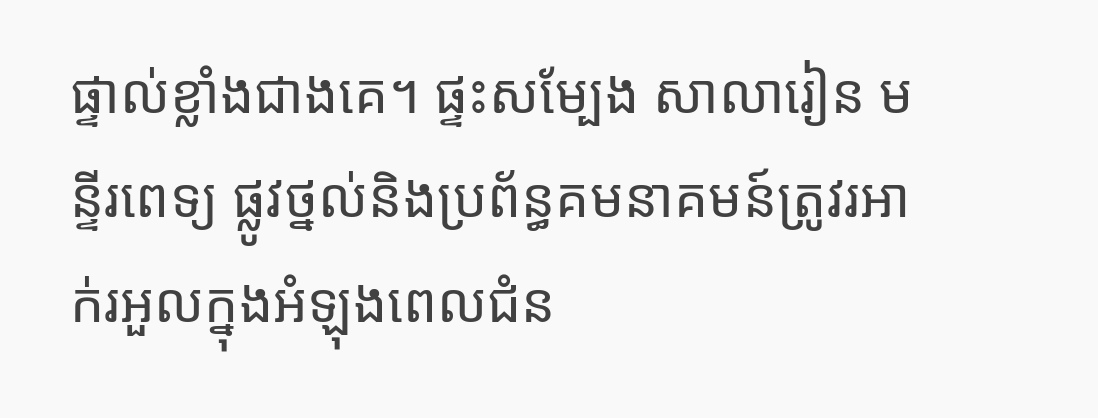ផ្ទាល់ខ្លាំងជាងគេ។ ផ្ទះសម្បែង សាលារៀន មន្ទីរពេទ្យ ផ្លូវថ្នល់និងប្រព័ន្ធគមនាគមន៍ត្រូវរអាក់រអួលក្នុងអំឡុងពេលជំន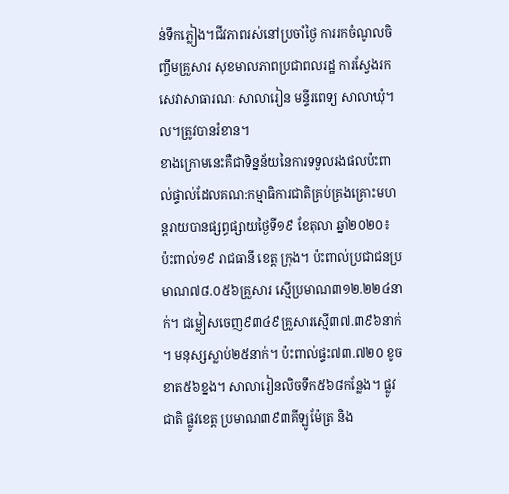ន់ទឹកភ្លៀង។ជីវភាពរស់នៅប្រចាំថ្ងៃ ការរកចំណូលចិញ្ចឹមគ្រួសារ សុខមាលភាពប្រជាពលរដ្ឋ ការស្វែងរកសេវាសាធារណៈ សាលារៀន មន្ទីរពេទ្យ សាលាឃុំ។ល។ត្រូវបានរំខាន។
ខាងក្រោមនេះគឺជាទិន្នន័យនៃការទទួលរងផលប៉ះពាល់ផ្ទាល់ដែលគណ:កម្មាធិការជាតិគ្រប់គ្រងគ្រោះមហន្តរាយបានផ្សព្ធផ្សាយថ្ងៃទី១៩ ខែតុលា ឆ្នាំ២០២០៖ ប៉ះពាល់១៩ រាជធានី ខេត្ត ក្រុង។ ប៉ះពាល់ប្រជាជនប្រមាណ៧៨.០៥៦គ្រួសារ ស្មើប្រមាណ៣១២.២២៤នាក់។ ជម្លៀសចេញ៩៣៤៩គ្រួសារស្មើ៣៧.៣៩៦នាក់ ។ មនុស្សស្លាប់២៥នាក់។ ប៉ះពាល់ផ្ទះ៧៣.៧២០ ខូចខាត៥៦ខ្នង។ សាលារៀនលិចទឹក៥៦៨កន្លែង។ ផ្លូវជាតិ ផ្លូវខេត្ត ប្រមាណ៣៩៣គីឡូម៉ែត្រ និង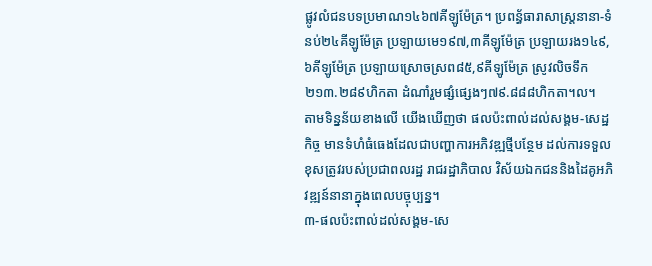ផ្លូវលំជនបទប្រមាណ១៤៦៧គីឡូម៉ែត្រ។ ប្រពន្ធ័ធារាសាស្ត្រនានា-ទំនប់២៤គីឡូម៉ែត្រ ប្រឡាយមេ១៩៧,៣គីឡូម៉ែត្រ ប្រឡាយរង១៤៩,៦គីឡូម៉ែត្រ ប្រឡាយស្រោចស្រព៨៥,៩គីឡូម៉ែត្រ ស្រូវលិចទឹក២១៣.២៨៩ហិកតា ដំណាំរួមផ្សំផ្សេងៗ៧៩.៨៨៨ហិកតា។ល។
តាមទិន្នន័យខាងលើ យើងឃើញថា ផលប៉ះពាល់ដល់សង្គម-សេដ្ឋកិច្ច មានទំហំធំធេងដែលជាបញ្ហាការអភិវឌ្ឍថ្មីបន្ថែម ដល់ការទទួលខុសត្រូវរបស់ប្រជាពលរដ្ឋ រាជរដ្ឋាភិបាល វិស័យឯកជននិងដៃគូអភិវឌ្ឍន៍នានាក្នុងពេលបច្ចុប្បន្ន។
៣-ផលប៉ះពាល់ដល់សង្គម-សេ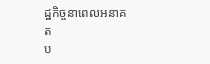ដ្ឋកិច្ចនាពេលអនាគត
ប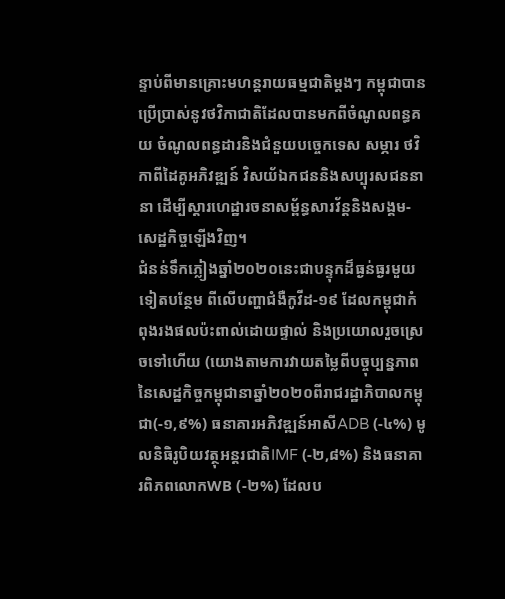ន្ទាប់ពីមានគ្រោះមហន្តរាយធម្មជាតិម្តងៗ កម្ពុជាបានប្រើប្រាស់នូវថវិកាជាតិដែលបានមកពីចំណូលពន្ធគយ ចំណូលពន្ធដារនិងជំនួយបច្ចេកទេស សម្ភារ ថវិកាពីដៃគូអភិវឌ្ឍន៍ វិសយ័ឯកជននិងសប្បុរសជននានា ដើម្បីស្តារហេដ្ឋារចនាសម្ព័ន្ធសារវ័ន្តនិងសង្គម-សេដ្ឋកិច្ចឡើងវិញ។
ជំនន់ទឹកភ្លៀងឆ្នាំ២០២០នេះជាបន្ទុកដ៏ធ្ងន់ធ្ងរមួយទៀតបន្ថែម ពីលើបញ្ហាជំងឺកូវីដ-១៩ ដែលកម្ពុជាកំពុងរងផលប៉ះពាល់ដោយផ្ទាល់ និងប្រយោលរួចស្រេចទៅហើយ (យោងតាមការវាយតម្លៃពីបច្ចុប្បន្នភាព នៃសេដ្ឋកិច្ចកម្ពុជានាឆ្នាំ២០២០ពីរាជរដ្ឋាភិបាលកម្ពុជា(-១,៩%) ធនាគារអភិវឌ្ឍន៍អាសីADB (-៤%) មូលនិធិរូបិយវត្ថុអន្តរជាតិIMF (-២,៨%) និងធនាគារពិភពលោកWB (-២%) ដែលប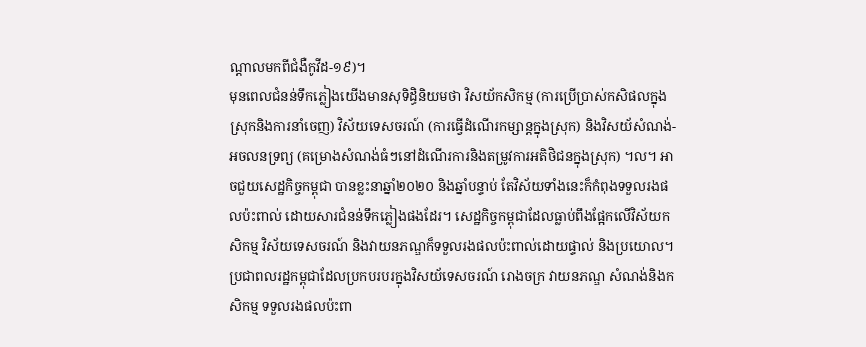ណ្តាលមកពីជំងឺកូវីដ-១៩)។
មុនពេលជំនន់ទឹកភ្លៀងយើងមានសុទិដ្ធិនិយមថា វិសយ័កសិកម្ម (ការប្រើប្រាស់កសិផលក្នុងស្រុកនិងការនាំចេញ) វិស័យទេសចរណ៍ (ការធ្វើដំណើរកម្សាន្តក្នុងស្រុក) និងវិសយ័សំណង់-អចលនទ្រព្យ (គម្រោងសំណង់ធំៗនៅដំណើរការនិងតម្រូវការអតិថិជនក្នុងស្រុក) ។ល។ អាចជួយសេដ្ឋកិច្ចកម្ពុជា បានខ្លះនាឆ្នាំ២០២០ និងឆ្នាំបន្ទាប់ តែវិស័យទាំងនេះក៏កំពុងទទួលរងផលប៉ះពាល់ ដោយសារជំនន់ទឹកភ្លៀងផងដែរ។ សេដ្ឋកិច្ចកម្ពុជាដែលធ្លាប់ពឹងផ្អែកលើវិស័យកសិកម្ម វិស័យទេសចរណ៍ និងវាយនភណ្ឌក៏ទទួលរងផលប៉ះពាល់ដោយផ្ទាល់ និងប្រយោល។ ប្រជាពលរដ្ឋកម្ពុជាដែលប្រកបរបរក្នុងវិសយ័ទេសចរណ៍ រោងចក្រ វាយនភណ្ឌ សំណង់និងកសិកម្ម ទទួលរងផលប៉ះពា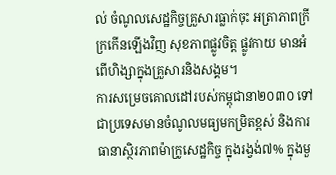ល់ ចំណូលសេដ្ឋកិច្ចគ្រួសារធ្លាក់ចុះ អត្រាភាពក្រីក្រកើនឡើងវិញ សុខភាពផ្លូវចិត្ត ផ្លូវកាយ មានអំពើហិង្សាក្នុងគ្រួសារនិងសង្គម។
ការសម្រេចគោលដៅរបស់កម្ពុជានា២០៣០ ទៅជាប្រទេសមានចំណូលមធ្យមកម្រិតខ្ពស់ និងការធានាស្ថិរភាពម៉ាក្រូសេដ្ឋកិច្ច ក្នុងរង្វង់៧% ក្នុងមួ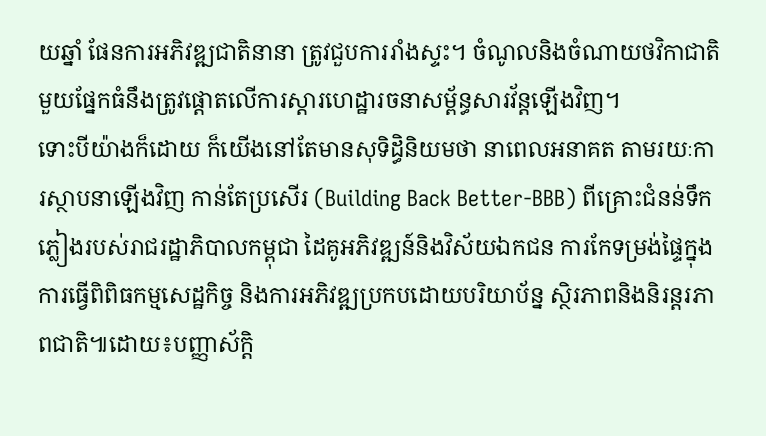យឆ្នាំ ផែនការអភិវឌ្ឍជាតិនានា ត្រូវជួបការរាំងស្ទះ។ ចំណូលនិងចំណាយថវិកាជាតិមួយផ្នែកធំនឹងត្រូវផ្តោតលើការស្តារហេដ្ឋារចនាសម្ព័ន្ធសារវ័ន្តឡើងវិញ។
ទោះបីយ៉ាងក៏ដោយ ក៏យើងនៅតែមានសុទិដ្ធិនិយមថា នាពេលអនាគត តាមរយៈការស្ថាបនាឡើងវិញ កាន់តែប្រសើរ (Building Back Better-BBB) ពីគ្រោះជំនន់ទឹកភ្លៀងរបស់រាជរដ្ឋាភិបាលកម្ពុជា ដៃគូអភិវឌ្ឍន៍និងវិស័យឯកជន ការកែទម្រង់ផ្ទៃក្នុង ការធ្វើពិពិធកម្មសេដ្ឋកិច្ច និងការអភិវឌ្ឍប្រកបដោយបរិយាប័ន្ន ស្ថិរភាពនិងនិរន្តរភាពជាតិ៕ដោយ៖បញ្ញាស័ក្តិ